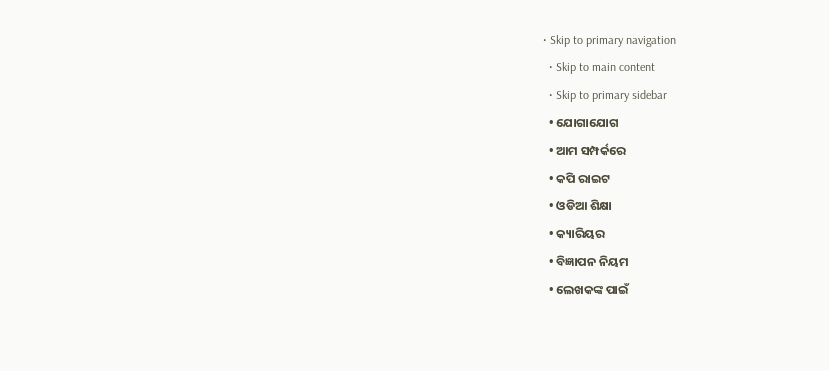• Skip to primary navigation
  • Skip to main content
  • Skip to primary sidebar
  • ଯୋଗାଯୋଗ
  • ଆମ ସମ୍ପର୍କରେ
  • କପି ରାଇଟ
  • ଓଡିଆ ଶିକ୍ଷା
  • କ୍ୟାରିୟର
  • ବିଜ୍ଞାପନ ନିୟମ
  • ଲେଖକଙ୍କ ପାଇଁ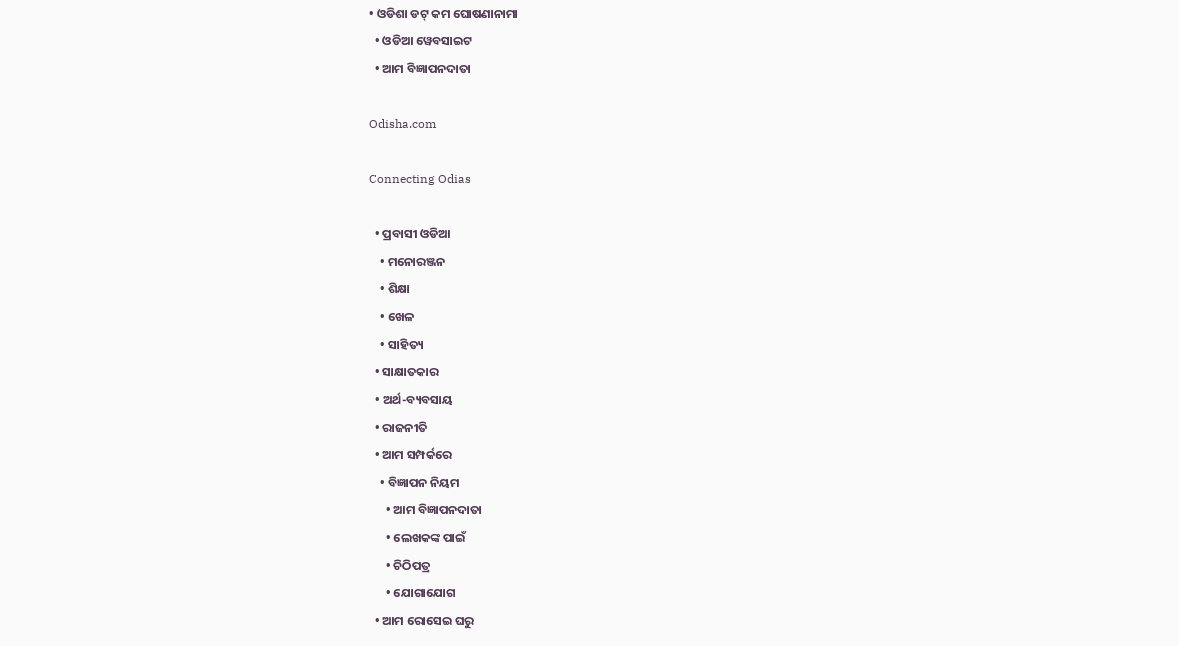• ଓଡିଶା ଡଟ୍ କମ ଘୋଷଣାନାମା
  • ଓଡିଆ ୱେବସାଇଟ
  • ଆମ ବିଜ୍ଞାପନଦାତା

Odisha.com

Connecting Odias

  • ପ୍ରବାସୀ ଓଡିଆ
    • ମନୋରଞ୍ଜନ
    • ଶିକ୍ଷା
    • ଖେଳ
    • ସାହିତ୍ୟ
  • ସାକ୍ଷାତକାର
  • ଅର୍ଥ-ବ୍ୟବସାୟ
  • ରାଜନୀତି
  • ଆମ ସମ୍ପର୍କରେ
    • ବିଜ୍ଞାପନ ନିୟମ
      • ଆମ ବିଜ୍ଞାପନଦାତା
      • ଲେଖକଙ୍କ ପାଇଁ
      • ଚିଠିପତ୍ର
      • ଯୋଗାଯୋଗ
  • ଆମ ରୋସେଇ ଘରୁ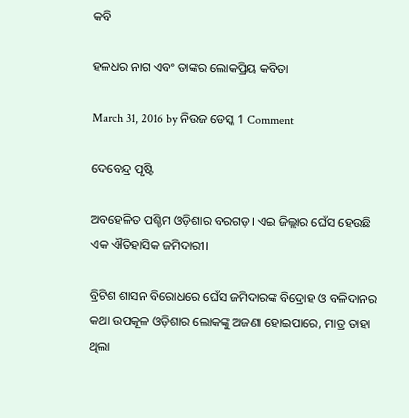କବି

ହଳଧର ନାଗ ଏବଂ ତାଙ୍କର ଲୋକପ୍ରିୟ କବିତା

March 31, 2016 by ନିଉଜ ଡେସ୍କ 1 Comment

ଦେବେନ୍ଦ୍ର ପୃଷ୍ଟି

ଅବହେଳିତ ପଶ୍ଚିମ ଓଡ଼ିଶାର ବରଗଡ଼। ଏଇ ଜିଲ୍ଲାର ଘେଁସ ହେଉଛି ଏକ ଐତିହାସିକ ଜମିଦାରୀ।

ବ୍ରିଟିଶ ଶାସନ ବିରୋଧରେ ଘେଁସ ଜମିଦାରଙ୍କ ବିଦ୍ରୋହ ଓ ବଳିଦାନର କଥା ଉପକୂଳ ଓଡ଼ିଶାର ଲୋକଙ୍କୁ ଅଜଣା ହୋଇପାରେ, ମାତ୍ର ତାହା ଥିଲା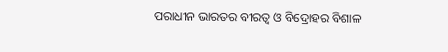ପରାଧୀନ ଭାରତର ବୀରତ୍ଵ ଓ ବିଦ୍ରୋହର ବିଶାଳ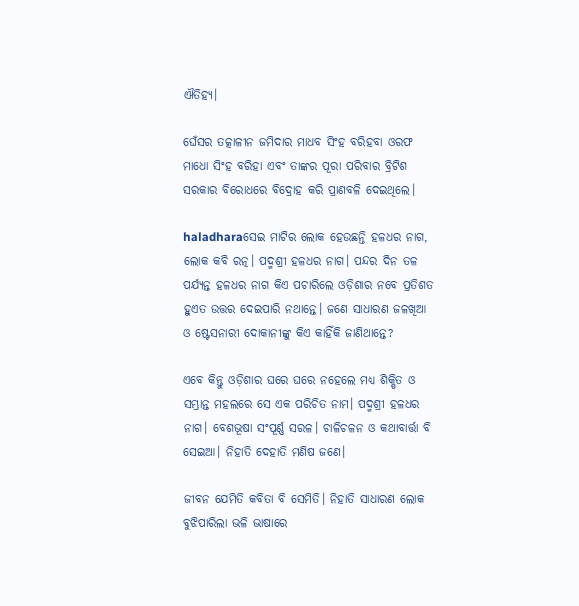ଐତିହ୍ୟ।

ଘେଁସର ତତ୍କାଳୀନ ଜମିଦାର ମାଧବ ସିଂହ ବରିହବା ଓରଫ ମାଧୋ ସିଂହ ବରିହା ଏବଂ ତାଙ୍କର ପୂରା ପରିବାର ବ୍ରିଟିଶ ସରକାର ବିରୋଧରେ ବିଦ୍ରୋହ କରି ପ୍ରାଣବଳି ଦେଇଥିଲେ।

haladharaସେଇ ମାଟିର ଲୋକ ହେଉଛନ୍ତି ହଳଧର ନାଗ, ଲୋକ କବି ରତ୍ନ। ପଦ୍ମଶ୍ରୀ ହଳଧର ନାଗ। ପନ୍ଦର ଦିନ ତଳ ପର୍ଯ୍ୟନ୍ତ ହଳଧର ନାଗ କିଏ ପଚାରିଲେ ଓଡ଼ିଶାର ନବେ ପ୍ରତିଶତ ହୁଏତ ଉତ୍ତର ଦେଇପାରି ନଥାନ୍ତେ। ଜଣେ ସାଧାରଣ ଜଳଖିଆ ଓ ଷ୍ଟେସନାରୀ ଦୋକାନୀଙ୍କୁ କିଏ କାହିଁକି ଜାଣିଥାନ୍ତେ?

ଏବେ କିନ୍ତୁ ଓଡ଼ିଶାର ଘରେ ଘରେ ନହେଲେ ମଧ୍ୟ ଶିକ୍ଷିତ ଓ ସମ୍ଭ୍ରାନ୍ତ ମହଲରେ ସେ ଏକ ପରିଚିତ ନାମ। ପଦ୍ମଶ୍ରୀ ହଳଧର ନାଗ। ବେଶଭୂଷା ସଂପୂର୍ଣ୍ଣ ସରଳ। ଚାଳିଚଳନ ଓ କଥାବାର୍ତ୍ତା ବି ସେଇଆ। ନିହାତି ଦେହାତି ମଣିଷ ଜଣେ।

ଜୀବନ ଯେମିତି କବିତା ବି ସେମିତି। ନିହାତି ସାଧାରଣ ଲୋକ ବୁଝିପାରିଲା ଭଳି ଭାଷାରେ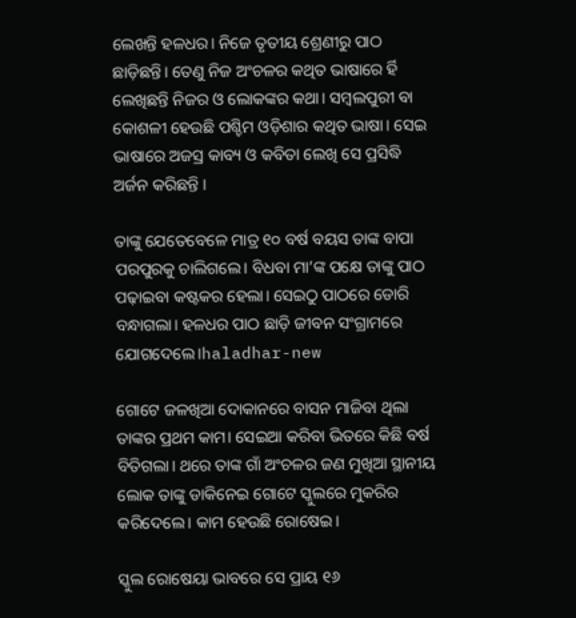ଲେଖନ୍ତି ହଳଧର। ନିଜେ ତୃତୀୟ ଶ୍ରେଣୀରୁ ପାଠ ଛାଡ଼ିଛନ୍ତି। ତେଣୁ ନିଜ ଅଂଚଳର କଥିତ ଭାଷାରେ ର୍ହି ଲେଖିଛନ୍ତି ନିଜର ଓ ଲୋକଙ୍କର କଥା। ସମ୍ବଲପୁରୀ ବା କୋଶଳୀ ହେଉଛି ପଶ୍ଚିମ ଓଡ଼ିଶାର କଥିତ ଭାଷା। ସେଇ ଭାଷାରେ ଅଜସ୍ର କାବ୍ୟ ଓ କବିତା ଲେଖି ସେ ପ୍ରସିଦ୍ଧି ଅର୍ଜନ କରିଛନ୍ତି ।

ତାଙ୍କୁ ଯେତେବେଳେ ମାତ୍ର ୧୦ ବର୍ଷ ବୟସ ତାଙ୍କ ବାପା ପରପୁରକୁ ଚାଲିଗଲେ। ବିଧବା ମା’ଙ୍କ ପକ୍ଷେ ତାଙ୍କୁ ପାଠ ପଢ଼ାଇବା କଷ୍ଟକର ହେଲା। ସେଇଠୁ ପାଠରେ ଡୋରି ବନ୍ଧାଗଲା। ହଳଧର ପାଠ ଛାଡ଼ି ଜୀବନ ସଂଗ୍ରାମରେ ଯୋଗଦେଲେ।haladhar-new

ଗୋଟେ ଜଳଖିଆ ଦୋକାନରେ ବାସନ ମାଜିବା ଥିଲା ତାଙ୍କର ପ୍ରଥମ କାମ। ସେଇଆ କରିବା ଭିତରେ କିଛି ବର୍ଷ ବିତିଗଲା। ଥରେ ତାଙ୍କ ଗାଁ ଅଂଚଳର ଜଣ ମୁଖିଆ ସ୍ଥାନୀୟ ଲୋକ ତାଙ୍କୁ ଡାକିନେଇ ଗୋଟେ ସ୍କୁଲରେ ମୁକରିର କରିଦେଲେ। କାମ ହେଉଛି ରୋଷେଇ।

ସ୍କୁଲ ରୋଷେୟା ଭାବରେ ସେ ପ୍ରାୟ ୧୬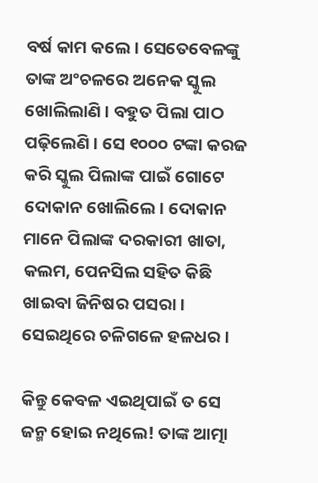ବର୍ଷ କାମ କଲେ। ସେତେବେଳଙ୍କୁ ତାଙ୍କ ଅଂଚଳରେ ଅନେକ ସ୍କୁଲ ଖୋଲିଲାଣି। ବହୁତ ପିଲା ପାଠ ପଢ଼ିଲେଣି। ସେ ୧୦୦୦ ଟଙ୍କା କରଜ କରି ସ୍କୁଲ ପିଲାଙ୍କ ପାଇଁ ଗୋଟେ ଦୋକାନ ଖୋଲିଲେ। ଦୋକାନ ମାନେ ପିଲାଙ୍କ ଦରକାରୀ ଖାତା, କଲମ, ପେନସିଲ ସହିତ କିଛି ଖାଇବା ଜିନିଷର ପସରା। ସେଇଥିରେ ଚଳିଗଳେ ହଳଧର।

କିନ୍ତୁ କେବଳ ଏଇଥିପାଇଁ ତ ସେ ଜନ୍ମ ହୋଇ ନଥିଲେ! ତାଙ୍କ ଆତ୍ମା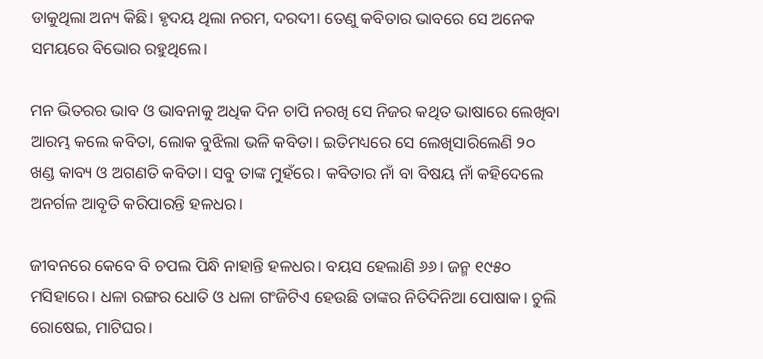ଡାକୁଥିଲା ଅନ୍ୟ କିଛି। ହୃଦୟ ଥିଲା ନରମ, ଦରଦୀ। ତେଣୁ କବିତାର ଭାବରେ ସେ ଅନେକ ସମୟରେ ବିଭୋର ରହୁଥିଲେ।

ମନ ଭିତରର ଭାବ ଓ ଭାବନାକୁ ଅଧିକ ଦିନ ଚାପି ନରଖି ସେ ନିଜର କଥିତ ଭାଷାରେ ଲେଖିବା ଆରମ୍ଭ କଲେ କବିତା, ଲୋକ ବୁଝିଲା ଭଳି କବିତା। ଇତିମଧ୍ୟରେ ସେ ଲେଖିସାରିଲେଣି ୨୦ ଖଣ୍ଡ କାବ୍ୟ ଓ ଅଗଣତି କବିତା। ସବୁ ତାଙ୍କ ମୁହଁରେ। କବିତାର ନାଁ ବା ବିଷୟ ନାଁ କହିଦେଲେ ଅନର୍ଗଳ ଆବୃତି କରିପାରନ୍ତି ହଳଧର।

ଜୀବନରେ କେବେ ବି ଚପଲ ପିନ୍ଧି ନାହାନ୍ତି ହଳଧର। ବୟସ ହେଲାଣି ୬୬। ଜନ୍ମ ୧୯୫୦ ମସିହାରେ। ଧଳା ରଙ୍ଗର ଧୋତି ଓ ଧଳା ଗଂଜିଟିଏ ହେଉଛି ତାଙ୍କର ନିତିଦିନିଆ ପୋଷାକ। ଚୁଲି ରୋଷେଇ, ମାଟିଘର।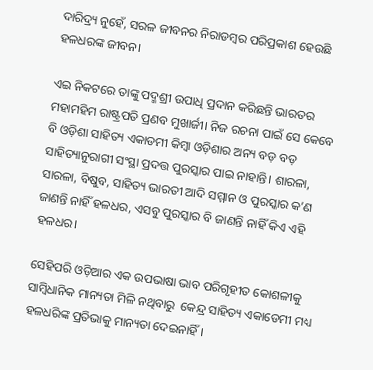ଦାରିଦ୍ର୍ୟ ନୁହେଁ, ସରଳ ଜୀବନର ନିରାଡମ୍ବର ପରିପ୍ରକାଶ ହେଉଛି ହଳଧରଙ୍କ ଜୀବନ।

ଏଇ ନିକଟରେ ତାଙ୍କୁ ପଦ୍ମଶ୍ରୀ ଉପାଧି ପ୍ରଦାନ କରିଛନ୍ତି ଭାରତର ମହାମହିମ ରାଷ୍ଟ୍ରପତି ପ୍ରଣବ ମୁଖାର୍ଜୀ। ନିଜ ରଚନା ପାଇଁ ସେ କେବେ ବି ଓଡ଼ିଶା ସାହିତ୍ୟ ଏକାଡମୀ କିମ୍ବା ଓଡ଼ିଶାର ଅନ୍ୟ ବ‍ଡ଼ ବଡ଼ ସାହିତ୍ୟାନୁରାଗୀ ସଂସ୍ଥା ପ୍ରଦତ୍ତ ପୁରସ୍କାର ପାଇ ନାହାନ୍ତି। ଶାରଳା, ସାରଳା, ବିଷୁବ, ସାହିତ୍ୟ ଭାରତୀ ଆଦି ସମ୍ମାନ ଓ ପୁରସ୍କାର କ’ଣ ଜାଣନ୍ତି ନାହିଁ ହଳଧର, ଏସବୁ ପୁରସ୍କାର ବି ଜାଣନ୍ତି ନାହିଁ କିଏ ଏହି ହଳଧର।

ସେହିପରି ଓଡ଼ିଆର ଏକ ଉପଭାଷା ଭାବ ପରିଗୃହୀତ କୋଶଳୀକୁ ସାମ୍ବିଧାନିକ ମାନ୍ୟତା ମିଳି ନଥିବାରୁ  କେନ୍ଦ୍ର ସାହିତ୍ୟ ଏକାଡେମୀ ମଧ୍ୟ ହଳଧରିଙ୍କ ପ୍ରତିଭାକୁ ମାନ୍ୟତା ଦେଇନାହିଁ।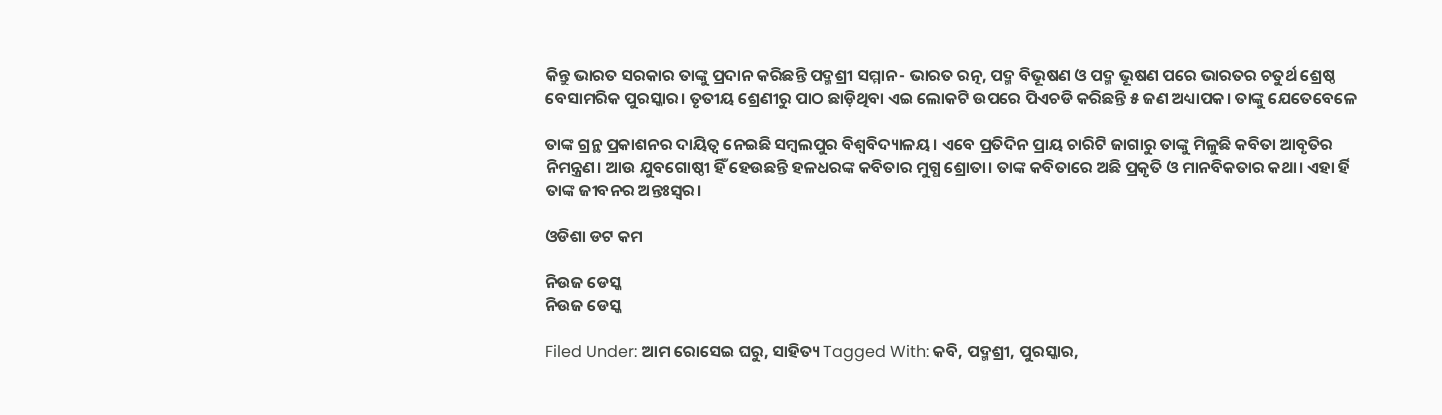କିନ୍ତୁ ଭାରତ ସରକାର ତାଙ୍କୁ ପ୍ରଦାନ କରିଛନ୍ତି ପଦ୍ମଶ୍ରୀ ସମ୍ମାନ- ଭାରତ ରତ୍ନ, ପଦ୍ମ ବିଭୂଷଣ ଓ ପଦ୍ମ ଭୂଷଣ ପରେ ଭାରତର ଚତୁର୍ଥ ଶ୍ରେଷ୍ଠ ବେସାମରିକ ପୁରସ୍କାର। ତୃତୀୟ ଶ୍ରେଣୀରୁ ପାଠ ଛାଡ଼ିଥିବା ଏଇ ଲୋକଟି ଉପରେ ପିଏଚଡି କରିଛନ୍ତି ୫ ଜଣ ଅଧ୍ୟାପକ। ତାଙ୍କୁ ଯେତେବେଳେ

ତାଙ୍କ ଗ୍ରନ୍ଥ ପ୍ରକାଶନର ଦାୟିତ୍ଵ ନେଇଛି ସମ୍ବଲପୁର ବିଶ୍ଵବିଦ୍ୟାଳୟ। ଏବେ ପ୍ରତିଦିନ ପ୍ରାୟ ଚାରିଟି ଜାଗାରୁ ତାଙ୍କୁ ମିଳୁଛି କବିତା ଆବୃତିର ନିମନ୍ତ୍ରଣ। ଆଉ ଯୁବଗୋଷ୍ଠୀ ହିଁ ହେଉଛନ୍ତି ହଳଧରଙ୍କ କବିତାର ମୁଗ୍ଧ ଶ୍ରୋତା। ତାଙ୍କ କବିତାରେ ଅଛି ପ୍ରକୃତି ଓ ମାନବିକତାର କଥା। ଏହା ର୍ହି ତାଙ୍କ ଜୀବନର ଅନ୍ତଃସ୍ଵର।

ଓଡିଶା ଡଟ କମ

ନିଉଜ ଡେସ୍କ
ନିଉଜ ଡେସ୍କ

Filed Under: ଆମ ରୋସେଇ ଘରୁ, ସାହିତ୍ୟ Tagged With: କବି, ପଦ୍ମଶ୍ରୀ, ପୁରସ୍କାର,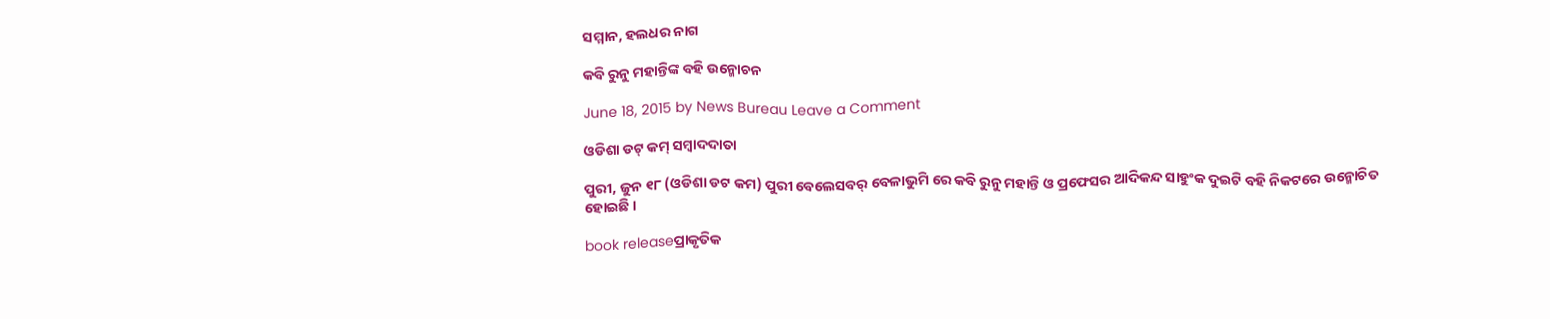ସମ୍ମାନ, ହଲଧର ନାଗ

କବି ରୁନୁ ମହାନ୍ତିଙ୍କ ବହି ଉନ୍ମୋଚନ

June 18, 2015 by News Bureau Leave a Comment

ଓଡିଶା ଡଟ୍ କମ୍ ସମ୍ବାଦଦାତା

ପୁରୀ, ଜୁନ ୧୮ (ଓଡିଶା ଡଟ କମ) ପୁରୀ ବେଲେସବର୍ ବେଳାଭୁମି ରେ କବି ରୁନୁ ମହାନ୍ତି ଓ ପ୍ରଫେସର ଆଦିକନ୍ଦ ସାହୁଂକ ଦୁଇଟି ବହି ନିକଟରେ ଉନ୍ମୋଚିତ ହୋଇଛି ।

book releaseପ୍ରାକୃତିକ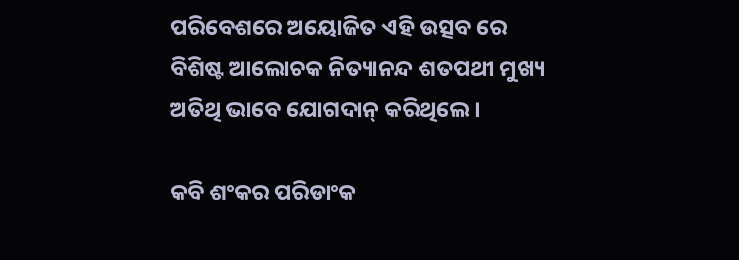ପରିବେଶରେ ଅୟୋଜିତ ଏହି ଉତ୍ସବ ରେ ବିଶିଷ୍ଟ ଆଲୋଚକ ନିତ୍ୟାନନ୍ଦ ଶତପଥୀ ମୁଖ୍ୟ ଅତିଥି ଭାବେ ଯୋଗଦାନ୍ କରିଥିଲେ ।

କବି ଶଂକର ପରିଡାଂକ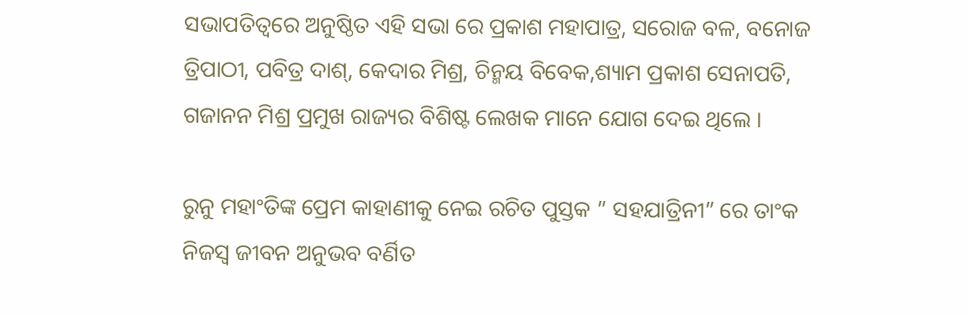ସଭାପତିତ୍ଵରେ ଅନୁଷ୍ଠିତ ଏହି ସଭା ରେ ପ୍ରକାଶ ମହାପାତ୍ର, ସରୋଜ ବଳ, ବନୋଜ ତ୍ରିପାଠୀ, ପବିତ୍ର ଦାଶ୍, କେଦାର ମିଶ୍ର, ଚିନ୍ମୟ ବିବେକ,ଶ୍ୟାମ ପ୍ରକାଶ ସେନାପତି, ଗଜାନନ ମିଶ୍ର ପ୍ରମୁଖ ରାଜ୍ୟର ବିଶିଷ୍ଟ ଲେଖକ ମାନେ ଯୋଗ ଦେଇ ଥିଲେ ।

ରୁନୁ ମହାଂତିଙ୍କ ପ୍ରେମ କାହାଣୀକୁ ନେଇ ରଚିତ ପୁସ୍ତକ ” ସହଯାତ୍ରିନୀ” ରେ ତାଂକ ନିଜସ୍ଵ ଜୀବନ ଅନୁଭବ ବର୍ଣିତ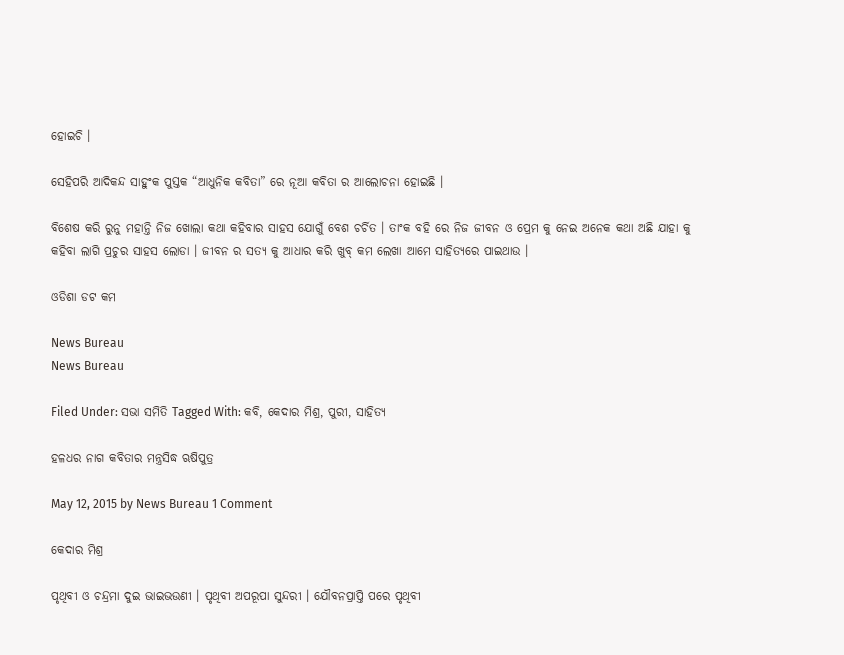ହୋଇଚି ।

ସେହିପରି ଆଦିକନ୍ଦ ସାହୁଂକ ପୁସ୍ତକ “ଆଧୁନିକ କବିତା” ରେ ନୂଆ କବିତା ର ଆଲୋଚନା ହୋଇଛି ।

ବିଶେଷ କରି ରୁନୁ ମହାନ୍ତି ନିଜ ଖୋଲା କଥା କହିବାର ସାହସ ଯୋଗୁଁ ବେଶ ଚର୍ଚିତ । ତାଂକ ବହି ରେ ନିଜ ଜୀବନ ଓ ପ୍ରେମ କୁ ନେଇ ଅନେକ କଥା ଅଛି ଯାହା କୁ କହିବା ଲାଗି ପ୍ରଚୁର ସାହସ ଲୋଡା । ଜୀବନ ର ସତ୍ୟ କୁ ଆଧାର କରି ଖୁବ୍ କମ ଲେଖା ଆମେ ସାହିତ୍ୟରେ ପାଇଥାଉ ।

ଓଡିଶା ଡଟ କମ

News Bureau
News Bureau

Filed Under: ସଭା ସମିତି Tagged With: କବି, କେଦାର ମିଶ୍ର, ପୁରୀ, ସାହିତ୍ୟ

ହଳଧର ନାଗ କବିତାର ମନ୍ତ୍ରସିଦ୍ଧ ଋଷିପୁତ୍ର

May 12, 2015 by News Bureau 1 Comment

କେଦାର ମିଶ୍ର

ପୃଥିବୀ ଓ ଚନ୍ଦ୍ରମା ଦୁଇ ଭାଇଭଉଣୀ । ପୃଥିବୀ ଅପରୂପା ସୁନ୍ଦରୀ । ଯୌବନପ୍ରାପ୍ତି ପରେ ପୃଥିବୀ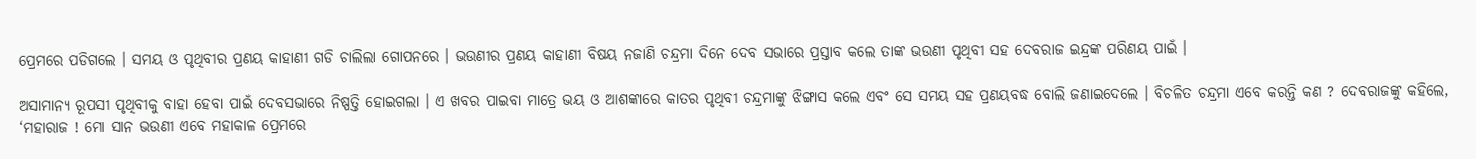ପ୍ରେମରେ ପଡିଗଲେ । ସମୟ ଓ ପୃଥିବୀର ପ୍ରଣୟ କାହାଣୀ ଗଡି ଚାଲିଲା ଗୋପନରେ । ଭଉଣୀର ପ୍ରଣୟ କାହାଣୀ ବିଷୟ ନଜାଣି ଚନ୍ଦ୍ରମା ଦିନେ ଦେବ ସଭାରେ ପ୍ରସ୍ତାବ କଲେ ତାଙ୍କ ଭଉଣୀ ପୃଥିବୀ ସହ ଦେବରାଜ ଇନ୍ଦ୍ରଙ୍କ ପରିଣୟ ପାଇଁ ।

ଅସାମାନ୍ୟ ରୂପସୀ ପୃଥିବୀକୁ ବାହା ହେବା ପାଇଁ ଦେବସଭାରେ ନିଷ୍ପତ୍ତି ହୋଇଗଲା । ଏ ଖବର ପାଇବା ମାତ୍ରେ ଭୟ ଓ ଆଶଙ୍କାରେ କାତର ପୃଥିବୀ ଚନ୍ଦ୍ରମାଙ୍କୁ ଝିଙ୍ଗାସ କଲେ ଏବଂ ସେ ସମୟ ସହ ପ୍ରଣୟବଦ୍ଧ ବୋଲି ଜଣାଇଦେଲେ । ବିଚଳିତ ଚନ୍ଦ୍ରମା ଏବେ କରନ୍ତି କଣ ? ଦେବରାଜଙ୍କୁ କହିଲେ, ‘ମହାରାଜ ! ମୋ ସାନ ଭଉଣୀ ଏବେ ମହାକାଳ ପ୍ରେମରେ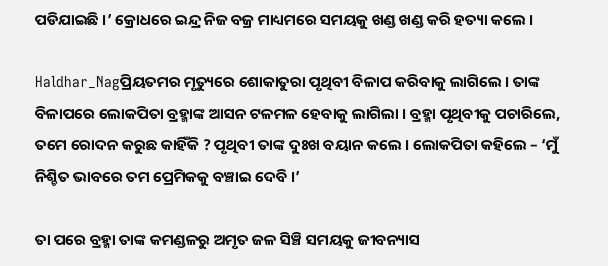ପଡିଯାଇଛି ।’ କ୍ରୋଧରେ ଇନ୍ଦ୍ର ନିଜ ବଜ୍ର ମାଧ୍ୟମରେ ସମୟକୁ ଖଣ୍ଡ ଖଣ୍ଡ କରି ହତ୍ୟା କଲେ ।

Haldhar_Nagପ୍ରିୟତମର ମୃତ୍ୟୁରେ ଶୋକାତୁରା ପୃଥିବୀ ବିଳାପ କରିବାକୁ ଲାଗିଲେ । ତାଙ୍କ ବିଳାପରେ ଲୋକପିତା ବ୍ରହ୍ମାଙ୍କ ଆସନ ଟଳମଳ ହେବାକୁ ଲାଗିଲା । ବ୍ରହ୍ମା ପୃଥିବୀକୁ ପଚାରିଲେ, ତମେ ରୋଦନ କରୁଛ କାହିଁକି ? ପୃଥିବୀ ତାଙ୍କ ଦୁଃଖ ବୟାନ କଲେ । ଲୋକପିତା କହିଲେ – ‘ମୁଁ ନିଶ୍ଚିତ ଭାବରେ ତମ ପ୍ରେମିକକୁ ବଞ୍ଚାଇ ଦେବି ।’

ତା ପରେ ବ୍ରହ୍ମା ତାଙ୍କ କମଣ୍ଡଳରୁ ଅମୃତ ଜଳ ସିଞ୍ଚି ସମୟକୁ ଜୀବନ୍ୟାସ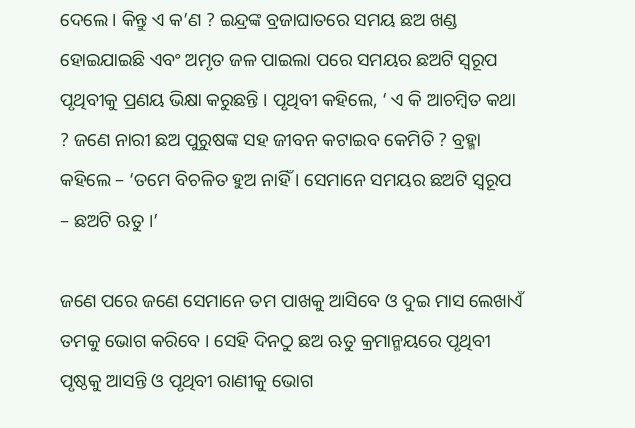ଦେଲେ । କିନ୍ତୁ ଏ କ’ଣ ? ଇନ୍ଦ୍ରଙ୍କ ବ୍ରଜାଘାତରେ ସମୟ ଛଅ ଖଣ୍ଡ ହୋଇଯାଇଛି ଏବଂ ଅମୃତ ଜଳ ପାଇଲା ପରେ ସମୟର ଛଅଟି ସ୍ୱରୂପ ପୃଥିବୀକୁ ପ୍ରଣୟ ଭିକ୍ଷା କରୁଛନ୍ତି । ପୃଥିବୀ କହିଲେ, ‘ ଏ କି ଆଚମ୍ବିତ କଥା ? ଜଣେ ନାରୀ ଛଅ ପୁରୁଷଙ୍କ ସହ ଜୀବନ କଟାଇବ କେମିତି ? ବ୍ରହ୍ମା କହିଲେ – ‘ତମେ ବିଚଳିତ ହୁଅ ନାହିଁ । ସେମାନେ ସମୟର ଛଅଟି ସ୍ୱରୂପ – ଛଅଟି ଋତୁ ।’

ଜଣେ ପରେ ଜଣେ ସେମାନେ ତମ ପାଖକୁ ଆସିବେ ଓ ଦୁଇ ମାସ ଲେଖାଏଁ ତମକୁ ଭୋଗ କରିବେ । ସେହି ଦିନଠୁ ଛଅ ଋତୁ କ୍ରମାନ୍ମୟରେ ପୃଥିବୀ ପୃଷ୍ଠକୁ ଆସନ୍ତି ଓ ପୃଥିବୀ ରାଣୀକୁ ଭୋଗ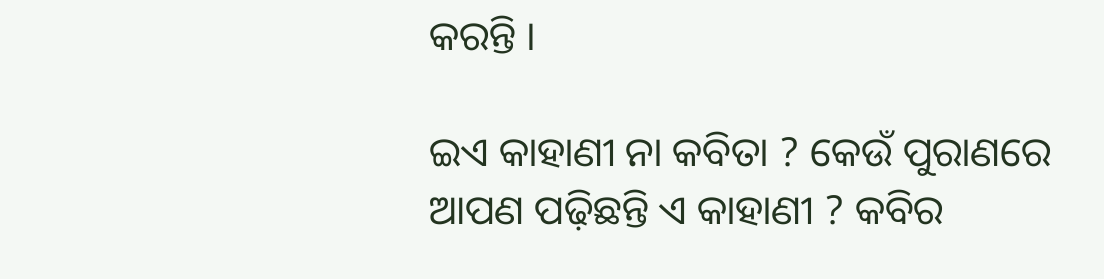କରନ୍ତି ।

ଇଏ କାହାଣୀ ନା କବିତା ? କେଉଁ ପୁରାଣରେ ଆପଣ ପଢ଼ିଛନ୍ତି ଏ କାହାଣୀ ? କବିର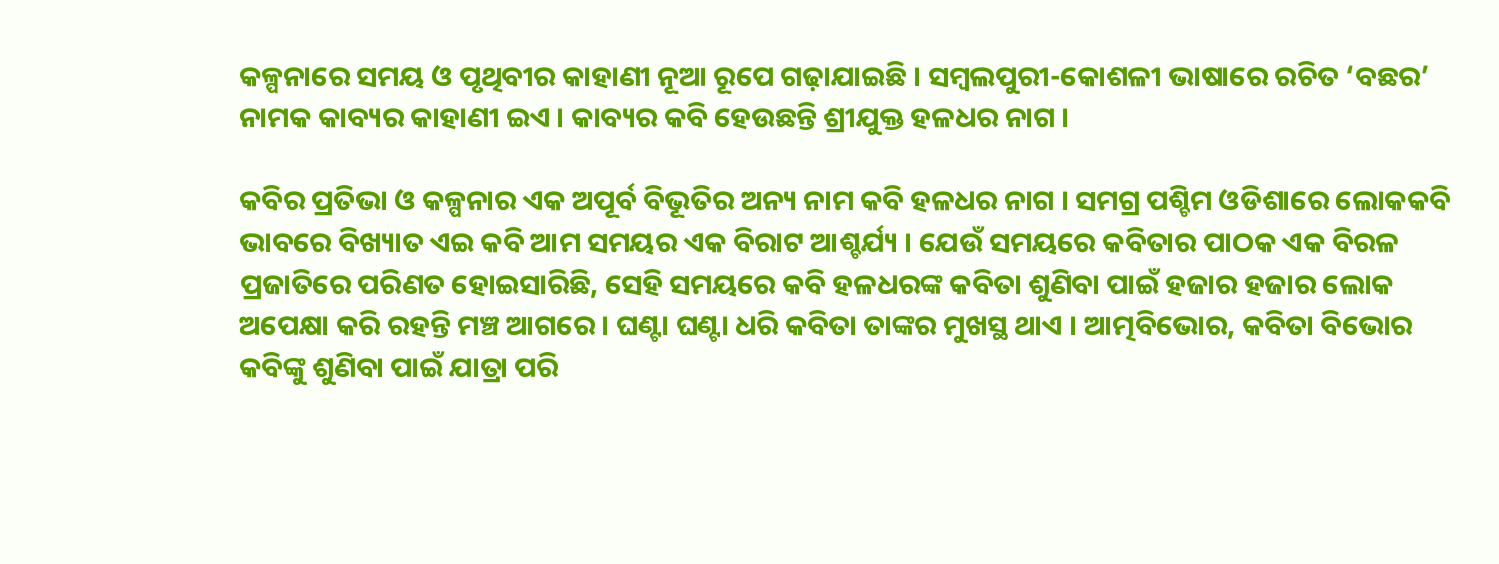କଳ୍ପନାରେ ସମୟ ଓ ପୃଥିବୀର କାହାଣୀ ନୂଆ ରୂପେ ଗଢ଼ାଯାଇଛି । ସମ୍ବଲପୁରୀ-କୋଶଳୀ ଭାଷାରେ ରଚିତ ‘ବଛର’ ନାମକ କାବ୍ୟର କାହାଣୀ ଇଏ । କାବ୍ୟର କବି ହେଉଛନ୍ତି ଶ୍ରୀଯୁକ୍ତ ହଳଧର ନାଗ ।

କବିର ପ୍ରତିଭା ଓ କଳ୍ପନାର ଏକ ଅପୂର୍ବ ବିଭୂତିର ଅନ୍ୟ ନାମ କବି ହଳଧର ନାଗ । ସମଗ୍ର ପଶ୍ଚିମ ଓଡିଶାରେ ଲୋକକବି ଭାବରେ ବିଖ୍ୟାତ ଏଇ କବି ଆମ ସମୟର ଏକ ବିରାଟ ଆଶ୍ଚର୍ଯ୍ୟ । ଯେଉଁ ସମୟରେ କବିତାର ପାଠକ ଏକ ବିରଳ ପ୍ରଜାତିରେ ପରିଣତ ହୋଇସାରିଛି, ସେହି ସମୟରେ କବି ହଳଧରଙ୍କ କବିତା ଶୁଣିବା ପାଇଁ ହଜାର ହଜାର ଲୋକ ଅପେକ୍ଷା କରି ରହନ୍ତି ମଞ୍ଚ ଆଗରେ । ଘଣ୍ଟା ଘଣ୍ଟା ଧରି କବିତା ତାଙ୍କର ମୁଖସ୍ଥ ଥାଏ । ଆତ୍ମବିଭୋର, କବିତା ବିଭୋର କବିଙ୍କୁ ଶୁଣିବା ପାଇଁ ଯାତ୍ରା ପରି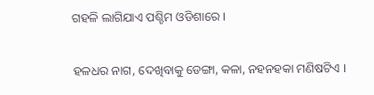ଗହଳି ଲାଗିଯାଏ ପଶ୍ଚିମ ଓଡିଶାରେ ।

ହଳଧର ନାଗ, ଦେଖିବାକୁ ଡେଙ୍ଗା, କଳା, ନହନହକା ମଣିଷଟିଏ ।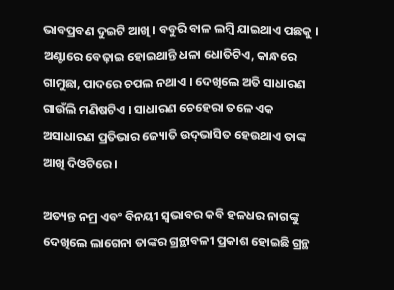ଭାବପ୍ରବଣ ଦୁଇଟି ଆଖି । ବବୁରି ବାଳ ଲମ୍ବି ଯାଇଥାଏ ପଛକୁ । ଅଣ୍ଟାରେ ବେଢ଼ାଇ ହୋଇଥାନ୍ତି ଧଳା ଧୋତିଟିଏ, କାନ୍ଧରେ ଗାମୁଛା, ପାଦରେ ଚପଲ ନଥାଏ । ଦେଖିଲେ ଅତି ସାଧାରଣ ଗାଉଁଲି ମଣିଷଟିଏ । ସାଧାରଣ ଚେହେରା ତଳେ ଏକ ଅସାଧାରଣ ପ୍ରତିଭାର ଜ୍ୟୋତି ଉଦ୍‍ଭାସିତ ହେଉଥାଏ ତାଙ୍କ ଆଖି ଦିଓଟିରେ ।

ଅତ୍ୟନ୍ତ ନମ୍ର ଏବଂ ବିନୟୀ ସ୍ୱଭାବର କବି ହଳଧର ନାଗଙ୍କୁ ଦେଖିଲେ ଲାଗେନା ତାଙ୍କର ଗ୍ରନ୍ଥାବଳୀ ପ୍ରକାଶ ହୋଇଛି ଗ୍ରନ୍ଥ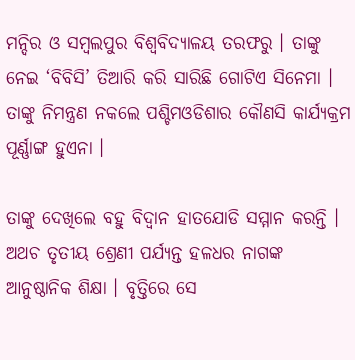ମନ୍ଦିର ଓ ସମ୍ବଲପୁର ବିଶ୍ୱବିଦ୍ୟାଳୟ ତରଫରୁ । ତାଙ୍କୁ ନେଇ ‘ବିବିସି’ ତିଆରି କରି ସାରିଛି ଗୋଟିଏ ସିନେମା । ତାଙ୍କୁ ନିମନ୍ତ୍ରଣ ନକଲେ ପଶ୍ଚିମଓଡିଶାର କୌଣସି କାର୍ଯ୍ୟକ୍ରମ ପୂର୍ଣ୍ଣାଙ୍ଗ ହୁଏନା ।

ତାଙ୍କୁ ଦେଖିଲେ ବହୁ ବିଦ୍ୱାନ ହାତଯୋଡି ସମ୍ମାନ କରନ୍ତି । ଅଥଚ ତୃତୀୟ ଶ୍ରେଣୀ ପର୍ଯ୍ୟନ୍ତ ହଳଧର ନାଗଙ୍କ ଆନୁଷ୍ଠାନିକ ଶିକ୍ଷା । ବୃତ୍ତିରେ ସେ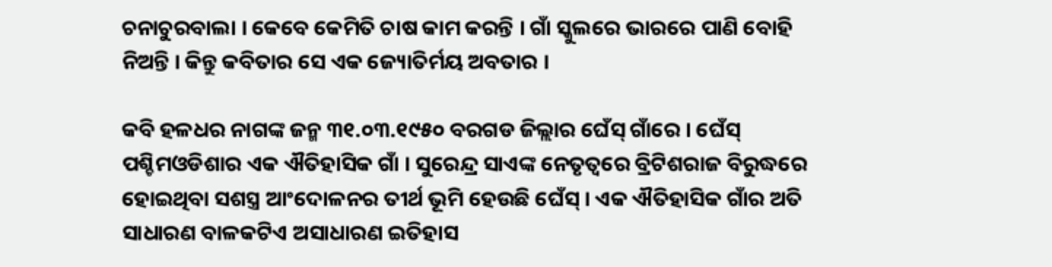ଚନାଚୁରବାଲା । କେବେ କେମିତି ଚାଷ କାମ କରନ୍ତି । ଗାଁ ସ୍କୁଲରେ ଭାରରେ ପାଣି ବୋହି ନିଅନ୍ତି । କିନ୍ତୁ କବିତାର ସେ ଏକ ଜ୍ୟୋତିର୍ମୟ ଅବତାର ।

କବି ହଳଧର ନାଗଙ୍କ ଜନ୍ମ ୩୧.୦୩.୧୯୫୦ ବରଗଡ ଜିଲ୍ଲାର ଘେଁସ୍‍ ଗାଁରେ । ଘେଁସ୍‍ ପଶ୍ଚିମଓଡିଶାର ଏକ ଐତିହାସିକ ଗାଁ । ସୁରେନ୍ଦ୍ର ସାଏଙ୍କ ନେତୃତ୍ୱରେ ବ୍ରିଟିଶରାଜ ବିରୁଦ୍ଧରେ ହୋଇଥିବା ସଶସ୍ତ୍ର ଆଂଦୋଳନର ତୀର୍ଥ ଭୂମି ହେଉଛି ଘେଁସ୍‍ । ଏକ ଐତିହାସିକ ଗାଁର ଅତି ସାଧାରଣ ବାଳକଟିଏ ଅସାଧାରଣ ଇତିହାସ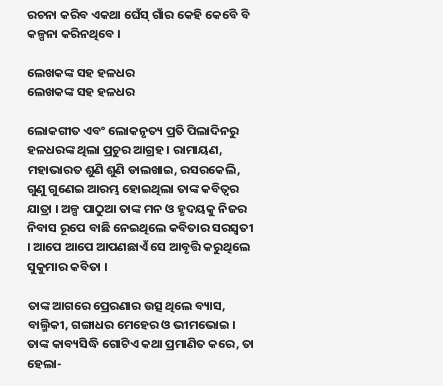ରଚନା କରିବ ଏକଥା ଘେଁସ୍‍ ଗାଁର କେହି କେବେି ବି କଳ୍ପନା କରିନଥିବେ ।

ଲେଖକଙ୍କ ସହ ହଳଧର
ଲେଖକଙ୍କ ସହ ହଳଧର

ଲୋକଗୀତ ଏବଂ ଲୋକନୃତ୍ୟ ପ୍ରତି ପିଲାଦିନରୁ ହଳଧରଙ୍କ ଥିଲା ପ୍ରଚୁର ଆଗ୍ରହ । ରାମାୟଣ, ମହାଭାରତ ଶୁଣି ଶୁଣି ଡାଲଖାଇ, ରସରକେଲି, ଗୁଣୁ ଗୁଣେଇ ଆରମ୍ଭ ହୋଇଥିଲା ତାଙ୍କ କବିତ୍ୱର ଯାତ୍ରା । ଅଳ୍ପ ପାଠୁଆ ତାଙ୍କ ମନ ଓ ହୃଦୟକୁ ନିଜର ନିବାସ ରୂପେ ବାଛି ନେଇଥିଲେ କବିତାର ସରସ୍ୱତୀ । ଆପେ ଆପେ ଆପଣଛାଏଁ ସେ ଆବୃତ୍ତି କରୁଥିଲେ ସୁକୁମାର କବିତା ।

ତାଙ୍କ ଆଗରେ ପ୍ରେରଣାର ଉତ୍ସ ଥିଲେ ବ୍ୟାସ, ବାଲ୍ମିକୀ, ଗଙ୍ଗାଧର ମେହେର ଓ ଭୀମଭୋଇ । ତାଙ୍କ କାବ୍ୟସିଦ୍ଧି ଗୋଟିଏ କଥା ପ୍ରମାଣିତ କରେ, ତା ହେଲା-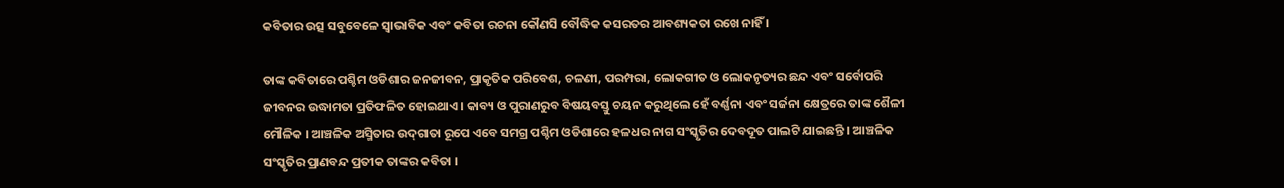କବିତାର ଉତ୍ସ ସବୁବେଳେ ସ୍ୱାଭାବିକ ଏବଂ କବିତା ରଚନା କୌଣସି ବୌଦ୍ଧିକ କସରତର ଆବଶ୍ୟକତା ରଖେ ନାହିଁ ।

ତାଙ୍କ କବିତାରେ ପଶ୍ଚିମ ଓଡିଶାର ଜନଜୀବନ, ପ୍ରାକୃତିକ ପରିବେଶ, ଚଳଣୀ, ପରମ୍ପରା, ଲୋକଗୀତ ଓ ଲୋକନୃତ୍ୟର ଛନ୍ଦ ଏବଂ ସର୍ବୋପରି ଜୀବନର ଉଦ୍ଧାମତା ପ୍ରତିଫଳିତ ହୋଇଥାଏ । କାବ୍ୟ ଓ ପୁରାଣରୁବ ବିଷୟବସ୍ତୁ ଚୟନ କରୁଥିଲେ ହେଁ ବର୍ଣ୍ଣନା ଏବଂ ସର୍ଜନା କ୍ଷେତ୍ରରେ ତାଙ୍କ ଶୈଳୀ ମୌଳିକ । ଆଞ୍ଚଳିକ ଅସ୍ମିତାର ଉଦ୍‍ଗାତା ରୂପେ ଏବେ ସମଗ୍ର ପଶ୍ଚିମ ଓଡିଶାରେ ହଳଧର ନାଗ ସଂସ୍କୃତିର ଦେବଦୂତ ପାଲଟି ଯାଇଛନ୍ତି । ଆଞ୍ଚଳିକ ସଂସ୍କୃତିର ପ୍ରାଣବନ୍ଦ ପ୍ରତୀକ ତାଙ୍କର କବିତା ।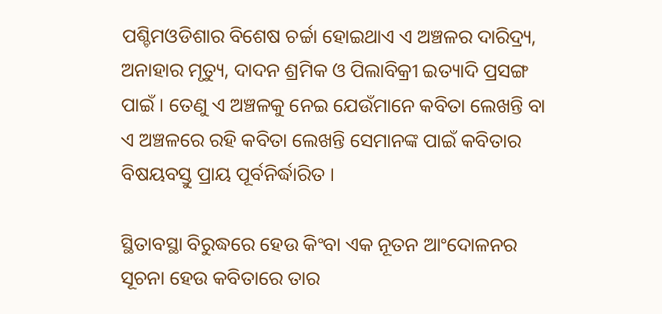ପଶ୍ଚିମଓଡିଶାର ବିଶେଷ ଚର୍ଚ୍ଚା ହୋଇଥାଏ ଏ ଅଞ୍ଚଳର ଦାରିଦ୍ର୍ୟ, ଅନାହାର ମୃତ୍ୟୁ, ଦାଦନ ଶ୍ରମିକ ଓ ପିଲାବିକ୍ରୀ ଇତ୍ୟାଦି ପ୍ରସଙ୍ଗ ପାଇଁ । ତେଣୁ ଏ ଅଞ୍ଚଳକୁ ନେଇ ଯେଉଁମାନେ କବିତା ଲେଖନ୍ତି ବା ଏ ଅଞ୍ଚଳରେ ରହି କବିତା ଲେଖନ୍ତି ସେମାନଙ୍କ ପାଇଁ କବିତାର ବିଷୟବସ୍ତୁ ପ୍ରାୟ ପୂର୍ବନିର୍ଦ୍ଧାରିତ ।

ସ୍ଥିତାବସ୍ଥା ବିରୁଦ୍ଧରେ ହେଉ କିଂବା ଏକ ନୂତନ ଆଂଦୋଳନର ସୂଚନା ହେଉ କବିତାରେ ତାର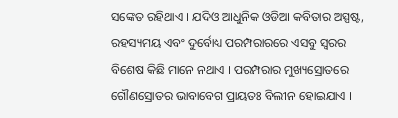ସଙ୍କେତ ରହିଥାଏ । ଯଦିଓ ଆଧୁନିକ ଓଡିଆ କବିତାର ଅସ୍ପଷ୍ଟ, ରହସ୍ୟମୟ ଏବଂ ଦୁର୍ବୋଧ୍ୟ ପରମ୍ପରାରରେ ଏସବୁ ସ୍ୱରର ବିଶେଷ କିଛି ମାନେ ନଥାଏ । ପରମ୍ପରାର ମୁଖ୍ୟସ୍ରୋତରେ ଗୌଣସ୍ରୋତର ଭାବାବେଗ ପ୍ରାୟତଃ ବିଲୀନ ହୋଇଯାଏ ।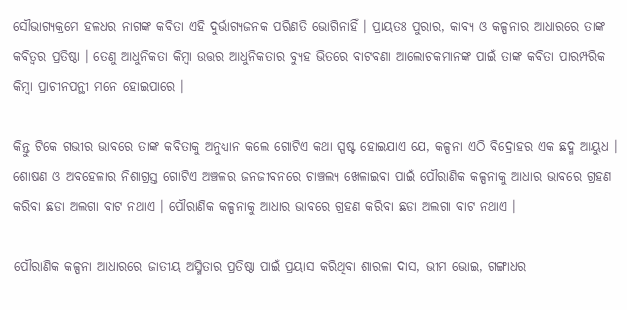ସୌଭାଗ୍ୟକ୍ରମେ ହଳଧର ନାଗଙ୍କ କବିତା ଏହି ଦୁର୍ଭାଗ୍ୟଜନକ ପରିଣତି ଭୋଗିନାହିଁ । ପ୍ରାୟତଃ ପୁରାର, କାବ୍ୟ ଓ କଳ୍ପନାର ଆଧାରରେ ତାଙ୍କ କବିତ୍ୱର ପ୍ରତିଷ୍ଠା । ତେଣୁ ଆଧୁନିକତା କିମ୍ବା ଉତ୍ତର ଆଧୁନିକତାର ବ୍ୟୁହ ଭିତରେ ବାଟବଣା ଆଲୋଚକମାନଙ୍କ ପାଇଁ ତାଙ୍କ କବିତା ପାରମ୍ପରିକ କିମ୍ବା ପ୍ରାଚୀନପନ୍ଥୀ ମନେ ହୋଇପାରେ ।

କିନ୍ତୁ ଟିକେ ଗଭୀର ଭାବରେ ତାଙ୍କ କବିତାକୁ ଅନୁଧ୍ୟାନ କଲେ ଗୋଟିଏ କଥା ସ୍ପଷ୍ଟ ହୋଇଯାଏ ଯେ, କଳ୍ପନା ଏଠି ବିଦ୍ରୋହର ଏକ ଛଦ୍ମ ଆୟୁଧ । ଶୋଷଣ ଓ ଅବହେଳାର ନିଶାଗ୍ରସ୍ତ ଗୋଟିଏ ଅଞ୍ଚଳର ଜନଜୀବନରେ ଚାଞ୍ଚଲ୍ୟ ଖେଳାଇବା ପାଇଁ ପୌରାଣିକ କଳ୍ପନାକୁ ଆଧାର ଭାବରେ ଗ୍ରହଣ କରିବା ଛଡା ଅଲଗା ବାଟ ନଥାଏ । ପୌରାଣିକ କଳ୍ପନାକୁ ଆଧାର ଭାବରେ ଗ୍ରହଣ କରିବା ଛଡା ଅଲଗା ବାଟ ନଥାଏ ।

ପୌରାଣିକ କଳ୍ପନା ଆଧାରରେ ଜାତୀୟ ଅସ୍ମିତାର ପ୍ରତିଷ୍ଠା ପାଇଁ ପ୍ରୟାସ କରିଥିବା ଶାରଳା ଦାସ, ଭୀମ ଭୋଇ, ଗଙ୍ଗାଧର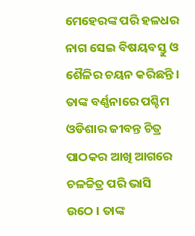ମେହେରଙ୍କ ପରି ହଳଧର ନାଗ ସେଇ ବିଷୟବସ୍ତୁ ଓ ଶୈଳିର ଚୟନ କରିଛନ୍ତି । ତାଙ୍କ ବର୍ଣ୍ଣନାରେ ପଶ୍ଚିମ ଓଡିଶାର ଜୀବନ୍ତ ଚିତ୍ର ପାଠକର ଆଖି ଆଗରେ ଚଳଚ୍ଚିତ୍ର ପରି ଭାସି ଉଠେ । ତାଙ୍କ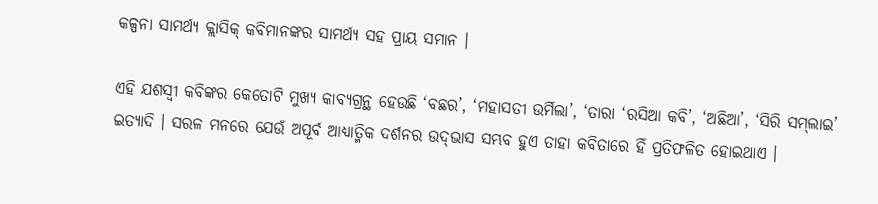କଳ୍ପନା ସାମର୍ଥ୍ୟ କ୍ଲାସିକ୍‍ କବିମାନଙ୍କର ସାମର୍ଥ୍ୟ ସହ ପ୍ରାୟ ସମାନ ।

ଏହି ଯଶସ୍ୱୀ କବିଙ୍କର କେତୋଟି ମୁଖ୍ୟ କାବ୍ୟଗ୍ରନ୍ଥ ହେଉଛି ‘ବଛର’, ‘ମହାସତୀ ଉର୍ମିଲା’, ‘ତାରା ‘ରସିଆ କବି’, ‘ଅଛିଆ’, ‘ସିରି ସମ୍‍ଲାଇ’ ଇତ୍ୟାଦି । ସରଳ ମନରେ ଯେଉଁ ଅପୂର୍ବ ଆଧ୍ୟାତ୍ମିକ ଦର୍ଶନର ଉଦ୍‍ଭାସ ସମ୍ଭବ ହୁଏ ତାହା କବିତାରେ ହିଁ ପ୍ରତିଫଳିତ ହୋଇଥାଏ ।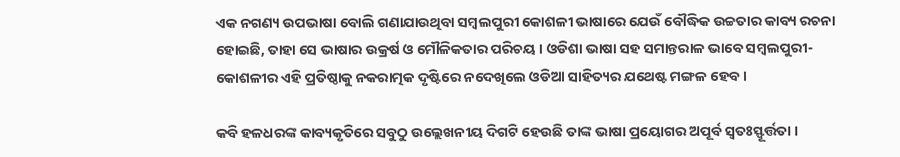ଏକ ନଗଣ୍ୟ ଉପଭାଷା ବୋଲି ଗଣାଯାଉଥିବା ସମ୍ବଲପୁରୀ କୋଶଳୀ ଭାଷାରେ ଯେଉଁ ବୌଦ୍ଧିକ ଉଚ୍ଚତାର କାବ୍ୟ ରଚନା ହୋଇଛି, ତାହା ସେ ଭାଷାର ଉକ୍ରର୍ଷ ଓ ମୌଳିକତାର ପରିଚୟ । ଓଡିଶା ଭାଷା ସହ ସମାନ୍ତରାଳ ଭାବେ ସମ୍ବଲପୁରୀ-କୋଶଳୀର ଏହି ପ୍ରତିଷ୍ଠାକୁ ନକରାତ୍ମକ ଦୃଷ୍ଟିରେ ନଦେଖିଲେ ଓଡିଆ ସାହିତ୍ୟର ଯଥେଷ୍ଟ ମଙ୍ଗଳ ହେବ ।

କବି ହଳଧରଙ୍କ କାବ୍ୟକୃତିରେ ସବୁଠୁ ଉଲ୍ଲେଖନୀୟ ଦିଗଟି ହେଉଛି ତାଙ୍କ ଭାଷା ପ୍ରୟୋଗର ଅପୂର୍ବ ସ୍ୱତଃସ୍ଫୂର୍ତ୍ତତା ।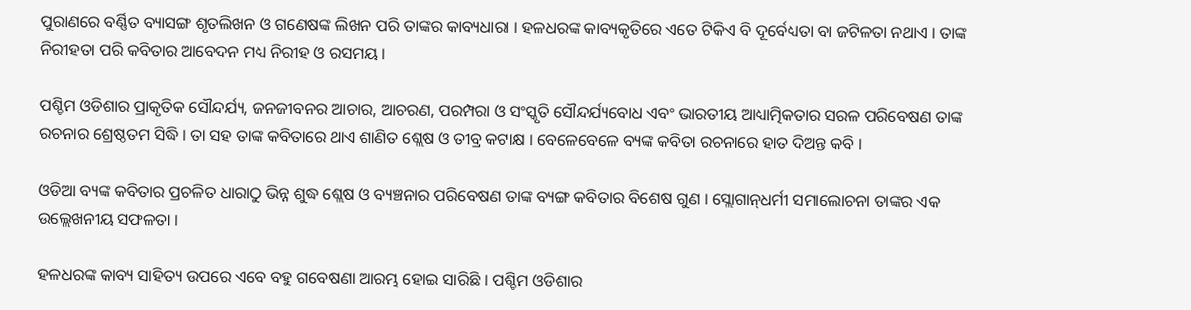ପୁରାଣରେ ବର୍ଣ୍ଣିତ ବ୍ୟାସଙ୍ଗ ଶୃତଲିଖନ ଓ ଗଣେଷଙ୍କ ଲିଖନ ପରି ତାଙ୍କର କାବ୍ୟଧାରା । ହଳଧରଙ୍କ କାବ୍ୟକୃତିରେ ଏତେ ଟିକିଏ ବି ଦୂର୍ବେଧ୍ୟତା ବା ଜଟିଳତା ନଥାଏ । ତାଙ୍କ ନିରୀହତା ପରି କବିତାର ଆବେଦନ ମଧ୍ୟ ନିରୀହ ଓ ରସମୟ ।

ପଶ୍ଚିମ ଓଡିଶାର ପ୍ରାକୃତିକ ସୌନ୍ଦର୍ଯ୍ୟ, ଜନଜୀବନର ଆଚାର, ଆଚରଣ, ପରମ୍ପରା ଓ ସଂସ୍କୃତି ସୌନ୍ଦର୍ଯ୍ୟବୋଧ ଏବଂ ଭାରତୀୟ ଆଧ୍ୟାତ୍ମିକତାର ସରଳ ପରିବେଷଣ ତାଙ୍କ ରଚନାର ଶ୍ରେଷ୍ଠତମ ସିଦ୍ଧି । ତା ସହ ତାଙ୍କ କବିତାରେ ଥାଏ ଶାଣିତ ଶ୍ଲେଷ ଓ ତୀବ୍ର କଟାକ୍ଷ । ବେଳେବେଳେ ବ୍ୟଙ୍କ କବିତା ରଚନାରେ ହାତ ଦିଅନ୍ତ କବି ।

ଓଡିଆ ବ୍ୟଙ୍କ କବିତାର ପ୍ରଚଳିତ ଧାରାଠୁ ଭିନ୍ନ ଶୁଦ୍ଧ ଶ୍ଲେଷ ଓ ବ୍ୟଞ୍ଚନାର ପରିବେଷଣ ତାଙ୍କ ବ୍ୟଙ୍ଗ କବିତାର ବିଶେଷ ଗୁଣ । ସ୍ଲୋଗାନ୍‍ଧର୍ମୀ ସମାଲୋଚନା ତାଙ୍କର ଏକ ଉଲ୍ଲେଖନୀୟ ସଫଳତା ।

ହଳଧରଙ୍କ କାବ୍ୟ ସାହିତ୍ୟ ଉପରେ ଏବେ ବହୁ ଗବେଷଣା ଆରମ୍ଭ ହୋଇ ସାରିଛି । ପଶ୍ଚିମ ଓଡିଶାର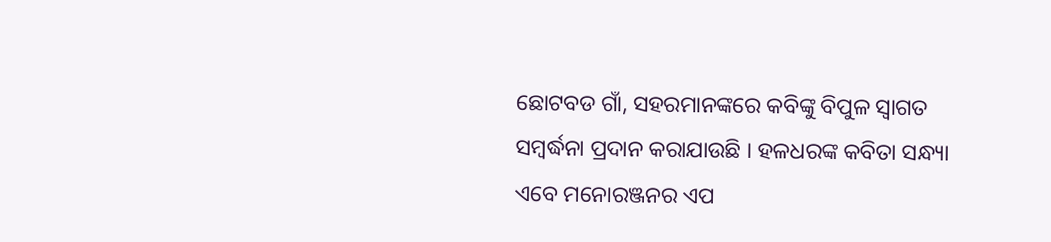ଛୋଟବଡ ଗାଁ, ସହରମାନଙ୍କରେ କବିଙ୍କୁ ବିପୁଳ ସ୍ୱାଗତ ସମ୍ବର୍ଦ୍ଧନା ପ୍ରଦାନ କରାଯାଉଛି । ହଳଧରଙ୍କ କବିତା ସନ୍ଧ୍ୟା ଏବେ ମନୋରଞ୍ଜନର ଏପ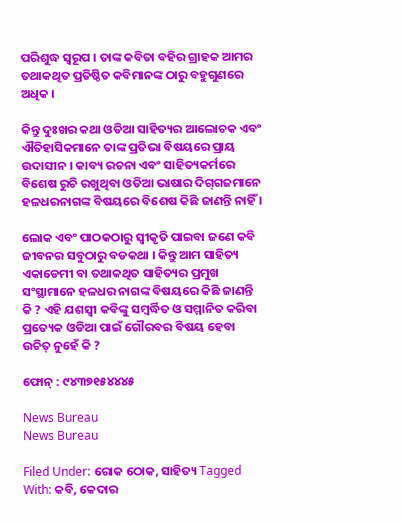ପରିଶୁଦ୍ଧ ସ୍ୱରୂପ । ତାଙ୍କ କବିତା ବହିର ଗ୍ରାହକ ଆମର ତଥାକଥିତ ପ୍ରତିଷ୍ଠିତ କବିମାନଙ୍କ ଠାରୁ ବହୁଗୁଣରେ ଅଧିକ ।

କିନ୍ତୁ ଦୁଃଖର କଥା ଓଡିଆ ସାହିତ୍ୟର ଆଲୋଚକ ଏବଂ ଐତିହାସିକମାନେ ତାଙ୍କ ପ୍ରତିଭା ବିଷୟରେ ପ୍ରାୟ ଉଦାସୀନ । କାବ୍ୟ ରଚନା ଏବଂ ସାହିତ୍ୟକର୍ମରେ ବିଶେଷ ରୁଚି ରଖୁଥିବା ଓଡିଆ ଭାଷାର ଦିଗ୍‍ଗଜମାନେ ହଳଧରନାଗଙ୍କ ବିଷୟରେ ବିଶେଷ କିଛି ଜାଣନ୍ତି ନାହିଁ ।

ଲୋକ ଏବଂ ପାଠକଠାରୁ ସ୍ୱୀକୃତି ପାଇବା ଜଣେ କବି ଜୀବନର ସବୁଠାରୁ ବଡକଥା । କିନ୍ତୁ ଆମ ସାହିତ୍ୟ ଏକାଡେମୀ ବା ତଥାକଥିତ ସାହିତ୍ୟର ପ୍ରମୁଖ ସଂସ୍ଥାମାନେ ହଳଧର ନାଗଙ୍କ ବିଷୟରେ କିଛି ଜାଣନ୍ତି କି ? ଏହି ଯଶସ୍ୱୀ କବିଙ୍କୁ ସମ୍ବର୍ଦ୍ଧିତ ଓ ସମ୍ମାନିତ କରିବା ପ୍ରତ୍ୟେକ ଓଡିଆ ପାଇଁ ଗୌରବର ବିଷୟ ହେବା ଉଚିତ୍‍ ନୁହେଁ କି ?

ଫୋନ୍‍ : ୯୪୩୭୧୫୪୪୪୫

News Bureau
News Bureau

Filed Under: ରୋକ ଠୋକ, ସାହିତ୍ୟ Tagged With: କବି, କେଦାର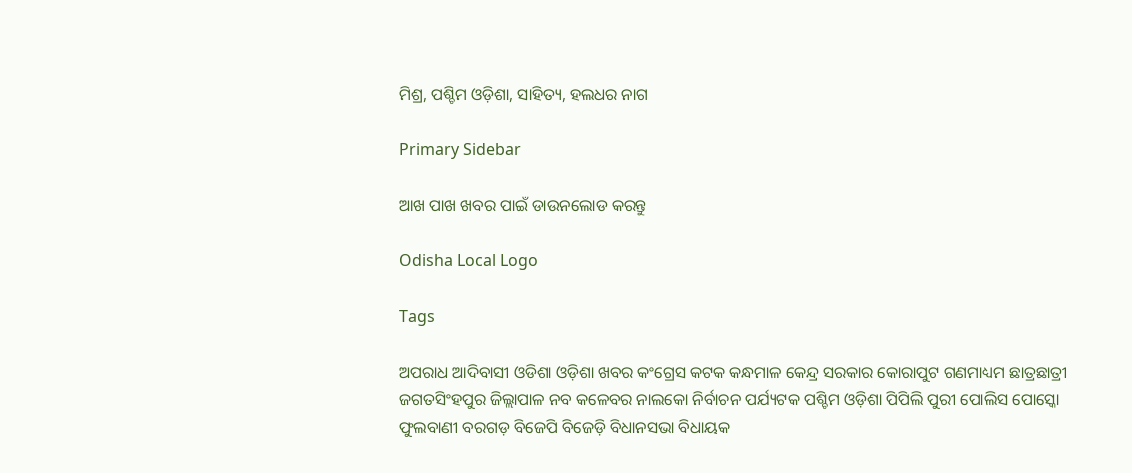ମିଶ୍ର, ପଶ୍ଚିମ ଓଡ଼ିଶା, ସାହିତ୍ୟ, ହଲଧର ନାଗ

Primary Sidebar

ଆଖ ପାଖ ଖବର ପାଇଁ ଡାଉନଲୋଡ କରନ୍ତୁ

Odisha Local Logo

Tags

ଅପରାଧ ଆଦିବାସୀ ଓଡିଶା ଓଡ଼ିଶା ଖବର କଂଗ୍ରେସ କଟକ କନ୍ଧମାଳ କେନ୍ଦ୍ର ସରକାର କୋରାପୁଟ ଗଣମାଧ୍ୟମ ଛାତ୍ରଛାତ୍ରୀ ଜଗତସିଂହପୁର ଜିଲ୍ଲାପାଳ ନବ କଳେବର ନାଲକୋ ନିର୍ବାଚନ ପର୍ଯ୍ୟଟକ ପଶ୍ଚିମ ଓଡ଼ିଶା ପିପିଲି ପୁରୀ ପୋଲିସ ପୋସ୍କୋ ଫୁଲବାଣୀ ବରଗଡ଼ ବିଜେପି ବିଜେଡ଼ି ବିଧାନସଭା ବିଧାୟକ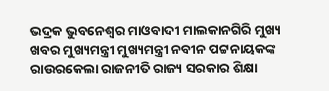ଭଦ୍ରକ ଭୁବନେଶ୍ୱର ମାଓବାଦୀ ମାଲକାନଗିରି ମୁଖ୍ୟ ଖବର ମୁଖ୍ୟମନ୍ତ୍ରୀ ମୁଖ୍ୟମନ୍ତ୍ରୀ ନବୀନ ପଟ୍ଟନାୟକଙ୍କ ରାଉରକେଲା ରାଜନୀତି ରାଜ୍ୟ ସରକାର ଶିକ୍ଷା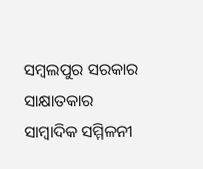ସମ୍ବଲପୁର ସରକାର ସାକ୍ଷାତକାର ସାମ୍ବାଦିକ ସମ୍ମିଳନୀ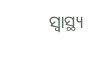ସ୍ୱାସ୍ଥ୍ୟ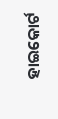ହାଇକୋର୍ଟ